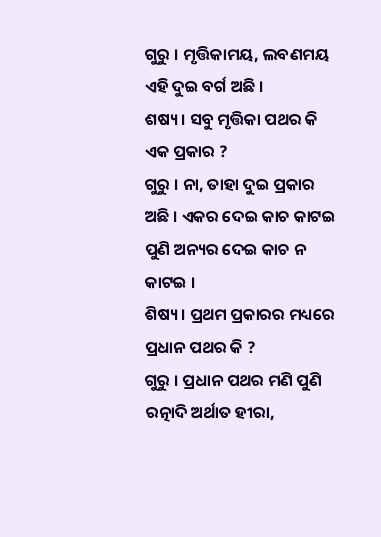ଗୁରୁ । ମୃତ୍ତିକାମୟ, ଲବଣମୟ ଏହି ଦୁଇ ବର୍ଗ ଅଛି ।
ଶଷ୍ୟ । ସବୁ ମୃତ୍ତିକା ପଥର କି ଏକ ପ୍ରକାର ?
ଗୁରୁ । ନା, ତାହା ଦୁଇ ପ୍ରକାର ଅଛି । ଏକର ଦେଇ କାଚ କାଟଇ ପୁଣି ଅନ୍ୟର ଦେଇ କାଚ ନ କାଟଇ ।
ଶିଷ୍ୟ । ପ୍ରଥମ ପ୍ରକାରର ମଧ୍ୟରେ ପ୍ରଧାନ ପଥର କି ?
ଗୁରୁ । ପ୍ରଧାନ ପଥର ମଣି ପୁଣି ରତ୍ନାଦି ଅର୍ଥାତ ହୀରା,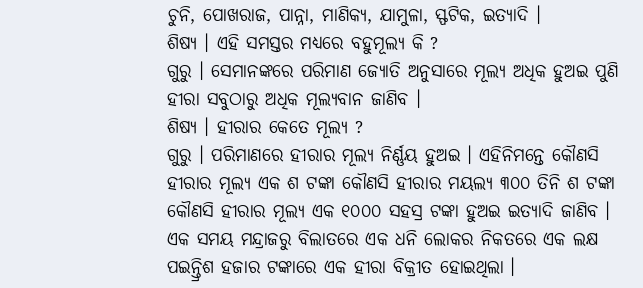ଚୁନି, ପୋଖରାଜ, ପାନ୍ନା, ମାଣିକ୍ୟ, ଯାମୁଳା, ସ୍ଫଟିକ, ଇତ୍ୟାଦି ।
ଶିଷ୍ୟ । ଏହି ସମସ୍ତର ମଧ୍ୟରେ ବହୁମୂଲ୍ୟ କି ?
ଗୁରୁ । ସେମାନଙ୍କରେ ପରିମାଣ ଜ୍ୟୋତି ଅନୁସାରେ ମୂଲ୍ୟ ଅଧିକ ହୁଅଇ ପୁଣି ହୀରା ସବୁଠାରୁ ଅଧିକ ମୂଲ୍ୟବାନ ଜାଣିବ ।
ଶିଷ୍ୟ । ହୀରାର କେତେ ମୂଲ୍ୟ ?
ଗୁରୁ । ପରିମାଣରେ ହୀରାର ମୂଲ୍ୟ ନିର୍ଣ୍ଣୟ ହୁଅଇ । ଏହିନିମନ୍ତେ କୌଣସି ହୀରାର ମୂଲ୍ୟ ଏକ ଶ ଟଙ୍କା କୌଣସି ହୀରାର ମୟଲ୍ୟ ୩୦୦ ତିନି ଶ ଟଙ୍କା କୌଣସି ହୀରାର ମୂଲ୍ୟ ଏକ ୧୦୦୦ ସହସ୍ର ଟଙ୍କା ହୁଅଇ ଇତ୍ୟାଦି ଜାଣିବ । ଏକ ସମୟ ମନ୍ଦ୍ରାଜରୁ ବିଲାତରେ ଏକ ଧନି ଲୋକର ନିକତରେ ଏକ ଲକ୍ଷ ପଇନ୍ତ୍ରିଶ ହଜାର ଟଙ୍କାରେ ଏକ ହୀରା ବିକ୍ରୀତ ହୋଇଥିଲା ।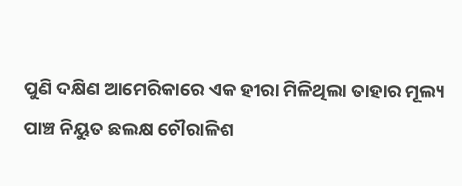ପୁଣି ଦକ୍ଷିଣ ଆମେରିକାରେ ଏକ ହୀରା ମିଳିଥିଲା ତାହାର ମୂଲ୍ୟ ପାଞ୍ଚ ନିୟୁତ ଛଲକ୍ଷ ଚୌରାଳିଶ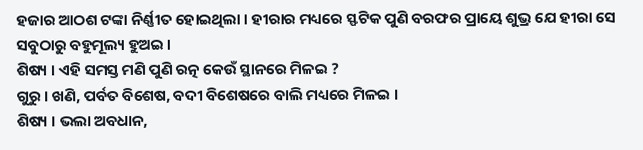ହଜାର ଆଠଶ ଟଙ୍କା ନିର୍ଣ୍ଣୀତ ହୋଇଥିଲା । ହୀରାର ମଧ୍ୟରେ ସ୍ଫଟିକ ପୁଣି ବରଫର ପ୍ରାୟେ ଶୁଭ୍ର ଯେ ହୀରା ସେ ସବୁଠାରୁ ବହୁମୂଲ୍ୟ ହୁଅଇ ।
ଶିଷ୍ୟ । ଏହି ସମସ୍ତ ମଣି ପୁଣି ରତ୍ନ କେଉଁ ସ୍ଥାନରେ ମିଳଇ ?
ଗୁରୁ । ଖଣି, ପର୍ବତ ବିଶେଷ, ବଦୀ ବିଶେଷରେ ବାଲି ମଧ୍ୟରେ ମିଳଇ ।
ଶିଷ୍ୟ । ଭଲା ଅବଧାନ,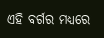ଏହି ବର୍ଗର ମଧ୍ୟରେ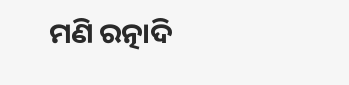ମଣି ରତ୍ନାଦି